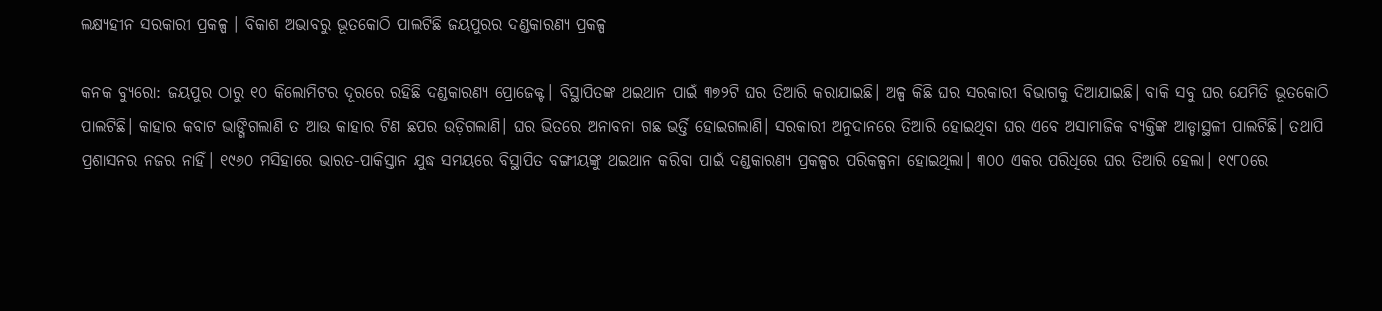ଲକ୍ଷ୍ୟହୀନ ସରକାରୀ ପ୍ରକଳ୍ପ । ବିକାଶ ଅଭାବରୁ ଭୂତକୋଠି ପାଲଟିଛି ଜୟପୁରର ଦଣ୍ଡକାରଣ୍ୟ ପ୍ରକଳ୍ପ

କନକ ବ୍ୟୁରୋ: ଜୟପୁର ଠାରୁ ୧୦ କିଲୋମିଟର ଦୂରରେ ରହିଛି ଦଣ୍ଡକାରଣ୍ୟ ପ୍ରୋଜେକ୍ଟ। ବିସ୍ଥାପିତଙ୍କ ଥଇଥାନ ପାଇଁ ୩୭୨ଟି ଘର ତିଆରି କରାଯାଇଛି। ଅଳ୍ପ କିଛି ଘର ସରକାରୀ ବିଭାଗକୁ ଦିଆଯାଇଛି। ବାକି ସବୁ ଘର ଯେମିତି ଭୂତକୋଠି ପାଲଟିଛି। କାହାର କବାଟ ଭାଙ୍ଗିଗଲାଣି ତ ଆଉ କାହାର ଟିଣ ଛପର ଉଡ଼ିଗଲାଣି। ଘର ଭିତରେ ଅନାବନା ଗଛ ଭର୍ତ୍ତି ହୋଇଗଲାଣି। ସରକାରୀ ଅନୁଦାନରେ ତିଆରି ହୋଇଥିବା ଘର ଏବେ ଅସାମାଜିକ ବ୍ୟକ୍ତିଙ୍କ ଆଡ୍ଡାସ୍ଥଳୀ ପାଲଟିଛି। ତଥାପି ପ୍ରଶାସନର ନଜର ନାହିଁ। ୧୯୬୦ ମସିହାରେ ଭାରତ-ପାକିସ୍ତାନ ଯୁଦ୍ଧ ସମୟରେ ବିସ୍ଥାପିତ ବଙ୍ଗୀୟଙ୍କୁ ଥଇଥାନ କରିବା ପାଇଁ ଦଣ୍ଡକାରଣ୍ୟ ପ୍ରକଳ୍ପର ପରିକଳ୍ପନା ହୋଇଥିଲା। ୩୦୦ ଏକର ପରିଧିରେ ଘର ତିଆରି ହେଲା। ୧୯୮୦ରେ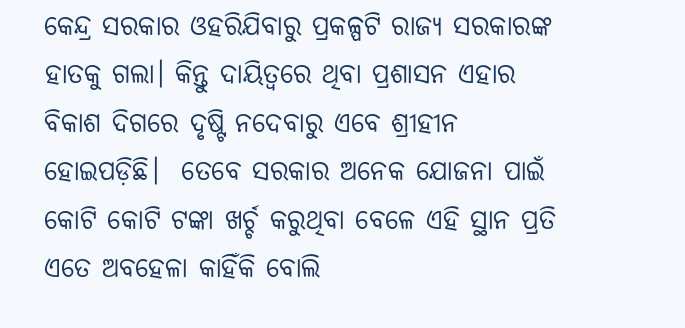କେନ୍ଦ୍ର ସରକାର ଓହରିଯିବାରୁ ପ୍ରକଳ୍ପଟି ରାଜ୍ୟ ସରକାରଙ୍କ ହାତକୁ ଗଲା। କିନ୍ତୁ ଦାୟିତ୍ୱରେ ଥିବା ପ୍ରଶାସନ ଏହାର ବିକାଶ ଦିଗରେ ଦୃଷ୍ଟି ନଦେବାରୁ ଏବେ ଶ୍ରୀହୀନ ହୋଇପଡ଼ିଛି।  ତେବେ ସରକାର ଅନେକ ଯୋଜନା ପାଇଁ କୋଟି କୋଟି ଟଙ୍କା ଖର୍ଚ୍ଚ କରୁଥିବା ବେଳେ ଏହି ସ୍ଥାନ ପ୍ରତି ଏତେ ଅବହେଳା କାହିଁକି ବୋଲି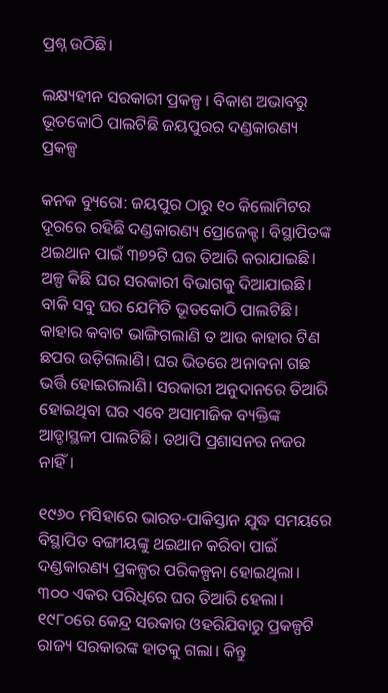ପ୍ରଶ୍ନ ଉଠିଛି।

ଲକ୍ଷ୍ୟହୀନ ସରକାରୀ ପ୍ରକଳ୍ପ । ବିକାଶ ଅଭାବରୁ ଭୂତକୋଠି ପାଲଟିଛି ଜୟପୁରର ଦଣ୍ଡକାରଣ୍ୟ ପ୍ରକଳ୍ପ

କନକ ବ୍ୟୁରୋ: ଜୟପୁର ଠାରୁ ୧୦ କିଲୋମିଟର ଦୂରରେ ରହିଛି ଦଣ୍ଡକାରଣ୍ୟ ପ୍ରୋଜେକ୍ଟ। ବିସ୍ଥାପିତଙ୍କ ଥଇଥାନ ପାଇଁ ୩୭୨ଟି ଘର ତିଆରି କରାଯାଇଛି। ଅଳ୍ପ କିଛି ଘର ସରକାରୀ ବିଭାଗକୁ ଦିଆଯାଇଛି। ବାକି ସବୁ ଘର ଯେମିତି ଭୂତକୋଠି ପାଲଟିଛି। କାହାର କବାଟ ଭାଙ୍ଗିଗଲାଣି ତ ଆଉ କାହାର ଟିଣ ଛପର ଉଡ଼ିଗଲାଣି। ଘର ଭିତରେ ଅନାବନା ଗଛ ଭର୍ତ୍ତି ହୋଇଗଲାଣି। ସରକାରୀ ଅନୁଦାନରେ ତିଆରି ହୋଇଥିବା ଘର ଏବେ ଅସାମାଜିକ ବ୍ୟକ୍ତିଙ୍କ ଆଡ୍ଡାସ୍ଥଳୀ ପାଲଟିଛି। ତଥାପି ପ୍ରଶାସନର ନଜର ନାହିଁ।

୧୯୬୦ ମସିହାରେ ଭାରତ-ପାକିସ୍ତାନ ଯୁଦ୍ଧ ସମୟରେ ବିସ୍ଥାପିତ ବଙ୍ଗୀୟଙ୍କୁ ଥଇଥାନ କରିବା ପାଇଁ ଦଣ୍ଡକାରଣ୍ୟ ପ୍ରକଳ୍ପର ପରିକଳ୍ପନା ହୋଇଥିଲା। ୩୦୦ ଏକର ପରିଧିରେ ଘର ତିଆରି ହେଲା। ୧୯୮୦ରେ କେନ୍ଦ୍ର ସରକାର ଓହରିଯିବାରୁ ପ୍ରକଳ୍ପଟି ରାଜ୍ୟ ସରକାରଙ୍କ ହାତକୁ ଗଲା। କିନ୍ତୁ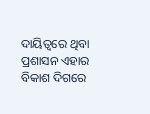ଦାୟିତ୍ୱରେ ଥିବା ପ୍ରଶାସନ ଏହାର ବିକାଶ ଦିଗରେ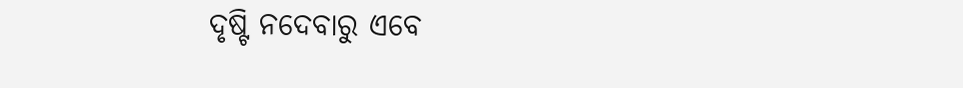ଦୃଷ୍ଟି ନଦେବାରୁ ଏବେ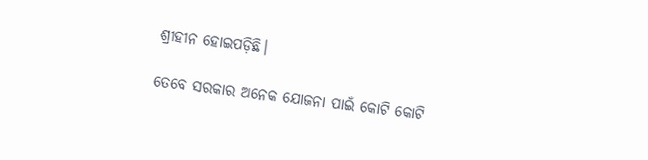ଶ୍ରୀହୀନ ହୋଇପଡ଼ିଛି।

ତେବେ ସରକାର ଅନେକ ଯୋଜନା ପାଇଁ କୋଟି କୋଟି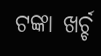ଟଙ୍କା ଖର୍ଚ୍ଚ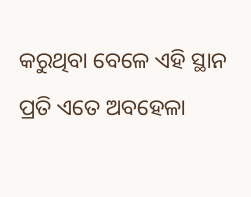କରୁଥିବା ବେଳେ ଏହି ସ୍ଥାନ ପ୍ରତି ଏତେ ଅବହେଳା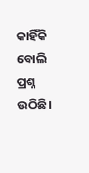କାହିଁକି ବୋଲି ପ୍ରଶ୍ନ ଉଠିଛି।